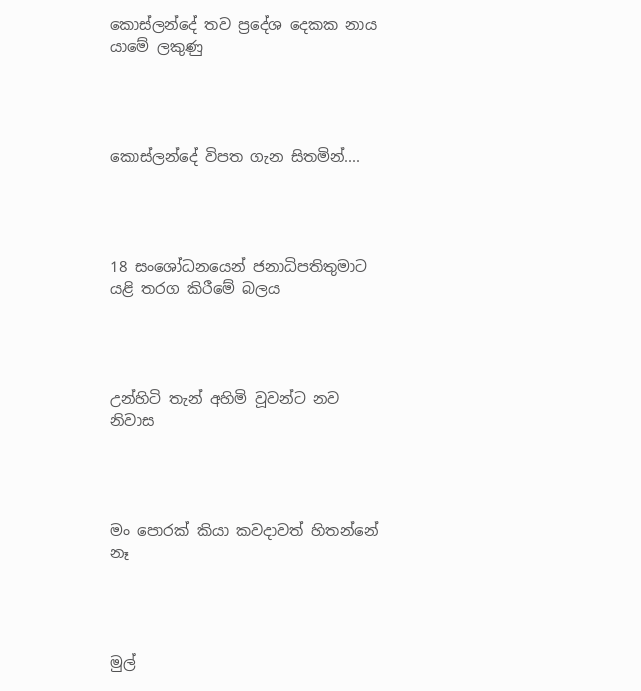කොස්ලන්දේ තව ප්‍රදේශ දෙකක නාය යාමේ ලකුණු




කොස්ලන්දේ විපත ගැන සිතමින්....




18 සංශෝධනයෙන් ජනාධිපතිතුමාට යළි තරග කිරීමේ බලය




උන්හිටි තැන් අහිමි වූවන්ට නව නිවාස




මං පොරක් කියා කවදාවත් හිතන්නේ නෑ




මුල්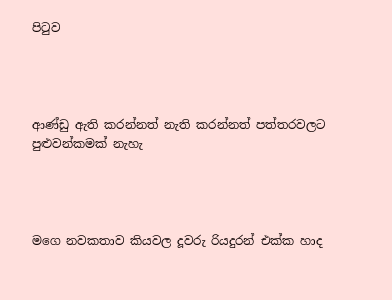පිටුව




ආණ්ඩු ඇති කරන්නත් නැති කරන්නත් පත්තරවලට පුළුවන්කමක් නැහැ




ම‍ගෙ නවකතාව කියවල දූවරු රියදුරන් එක්ක හාද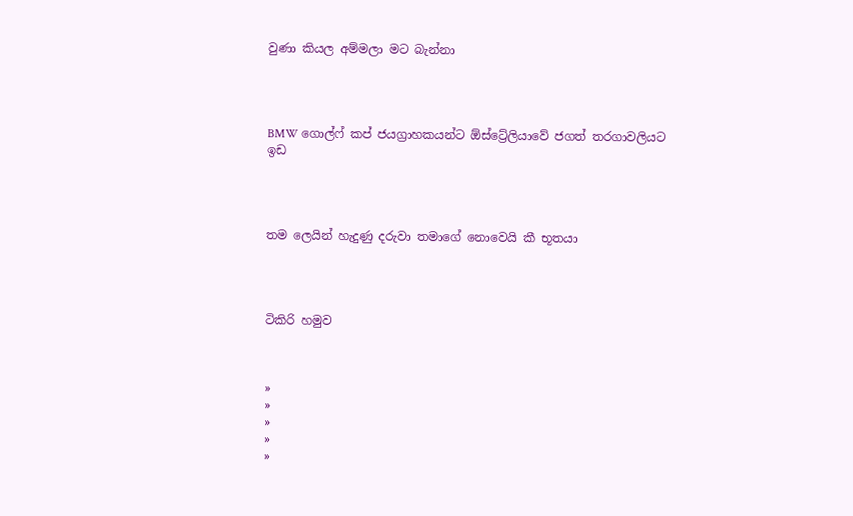වුණා කියල අම්මලා මට බැන්නා




BMW ගොල්ෆ් කප් ජයග්‍රාහකයන්ට ඕස්ට්‍රේලියාවේ ජගත් තරගාවලියට ඉඩ




තම ලෙයින් හැදුණු දරුවා තමාගේ නොවෙයි කී භූතයා




ටිකිරි හමුව



»
»
»
»
»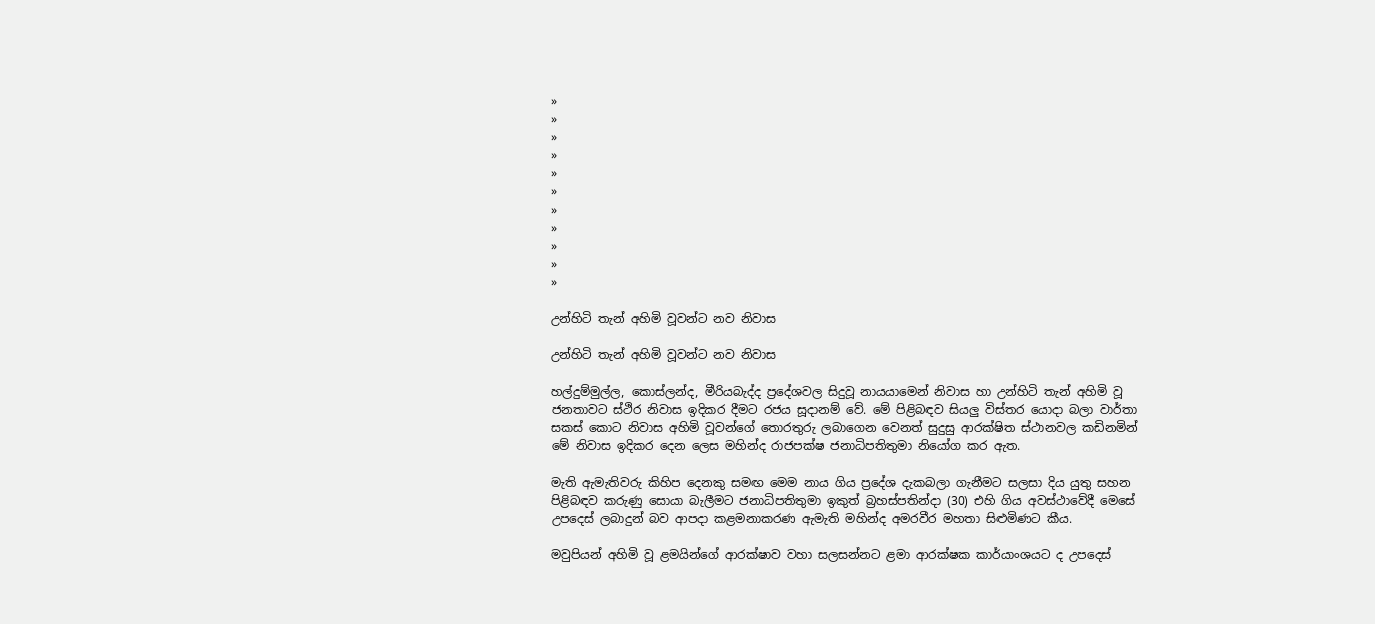»
»
»
»
»
»
»
»
»
»
»

උන්හිටි තැන් අහිමි වූවන්ට නව නිවාස

උන්හිටි තැන් අහිමි වූවන්ට නව නිවාස

හල්දුම්මුල්ල, කොස්ලන්ද, මීරියබැද්ද ප්‍රදේශවල සිදුවූ නායයාමෙන් නිවාස හා උන්හිටි තැන් අහිමි වූ ජනතාවට ස්ථිර නිවාස ඉදිකර දීමට රජය සූදානම් වේ. මේ පිළිබඳව සියලු විස්තර යොදා බලා වාර්තා සකස් කොට නිවාස අහිමි වූවන්ගේ තොරතුරු ලබාගෙන වෙනත් සුදුසු ආරක්ෂිත ස්ථානවල කඩිනමින් මේ නිවාස ඉදිකර දෙන ලෙස මහින්ද රාජපක්ෂ ජනාධිපතිතුමා නියෝග කර ඇත.

මැති ඇමැතිවරු කිහිප දෙනකු සමඟ මෙම නාය ගිය ප්‍රදේශ දැකබලා ගැනීමට සලසා දිය යුතු සහන පිළිබඳව කරුණු සොයා බැලීමට ජනාධිපතිතුමා ඉකුත් බ්‍රහස්පතින්දා (30) එහි ගිය අවස්ථාවේදී මෙසේ උපදෙස් ලබාදුන් බව ආපදා කළමනාකරණ ඇමැති මහින්ද අමරවීර මහතා සිළුමිණට කීය.

මවුපියන් අහිමි වූ ළමයින්ගේ ආරක්ෂාව වහා සලසන්නට ළමා ආරක්ෂක කාර්යාංශයට ද උපදෙස්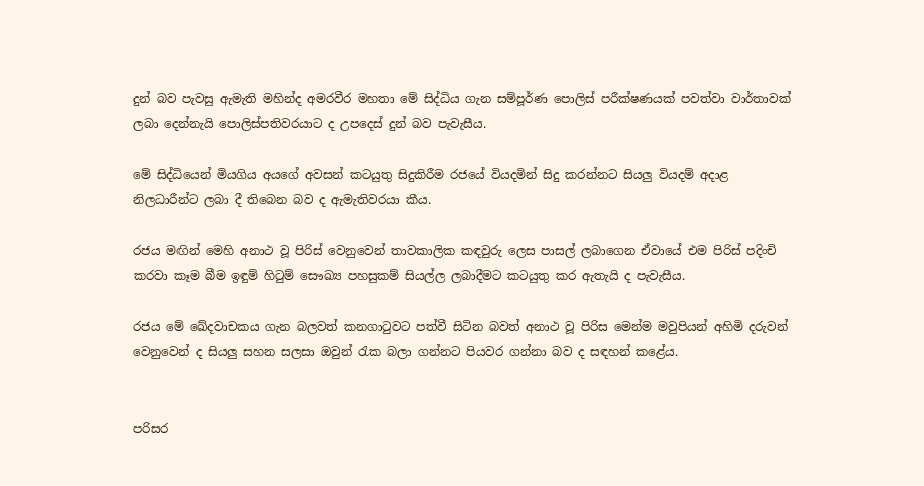දුන් බව පැවසු ඇමැති මහින්ද අමරවීර මහතා මේ සිද්ධිය ගැන සම්පූර්ණ පොලිස් පරීක්ෂණයක් පවත්වා වාර්තාවක් ලබා දෙන්නැයි පොලිස්පතිවරයාට ද උපදෙස් දුන් බව පැවැසීය.

මේ සිද්ධියෙන් මියගිය අයගේ අවසන් කටයුතු සිදුකිරීම රජයේ වියදමින් සිදු කරන්නට සියලු වියදම් අදාළ නිලධාරීන්ට ලබා දී තිබෙන බව ද ඇමැතිවරයා කීය.

රජය මඟින් මෙහි අනාථ වූ පිරිස් වෙනුවෙන් තාවකාලික කඳවුරු ලෙස පාසල් ලබාගෙන ඒවායේ එම පිරිස් පදිංචි කරවා කෑම බීම ඉඳුම් හිටුම් සෞඛ්‍ය පහසුකම් සියල්ල ලබාදීමට කටයුතු කර ඇතැයි ද පැවැසීය.

රජය මේ ඛේදවාචකය ගැන බලවත් කනගාටුවට පත්වී සිටින බවත් අනාථ වූ පිරිස මෙන්ම මවුපියන් අහිමි දරුවන් වෙනුවෙන් ද සියලු සහන සලසා ඔවුන් රැක බලා ගන්නට පියවර ගන්නා බව ද සඳහන් කළේය.


පරිසර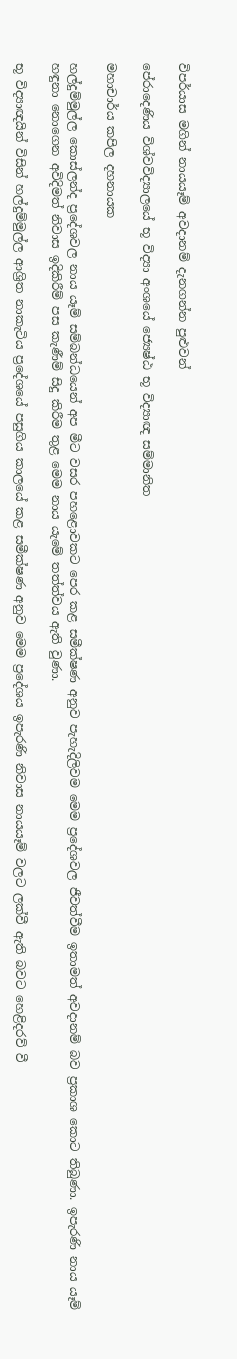විපර්යාස මගින් නායයෑම් අවදානම් දැනගන්න පුළුවන්

පේ‍රාදෙණිය විශ්වවිද්‍යාලයේ භූ විද්‍යා අංශයේ ජ්‍යෙෂ්ඨ භූ විද්‍යාඥ සම්මානිත

මහාචාර්ය කපිල දහනායක

හල්දුම්මුල්ල කොස්ලන්ද ප්‍රදේශවල නාය යෑම් සම්බන්ධයෙන් අප මීට වසර පහළොවකට පෙර කළ සමීක්ෂණ අනුව පැහැදිලිවම මෙම ප්‍රදේශවල ජීවත්වීම ඉතාමත් අවදානම් බව ප්‍රකාශ කොට තිබුණා. ඉපැරණි නාය යෑම් හඳුනා නොගෙන අවිදිමත් නිවාස ඉදිකිරීම් පස කැණීම් සිදු කිරීම තුළ මෙම නාය ය‍ැමේ තත්ත්වය ඇති වුණා.

භූ විද්‍යාඥයින් විසින් හල්දුම්මුල්ල ආශ්‍රිත නාකැටිය ප්‍රදේශයේ පසුගිය කාලයේ කළ සමීක්ෂණ අනුව මෙම ප්‍රදේශය ඉපැරණි නිවාස නායයෑම් වලට ලක්වී ඇති බවට හෙළිදරව් වී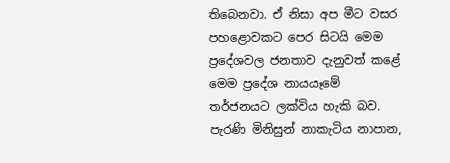තිබෙනවා. ඒ නිසා අප මීට වසර පහළොවකට පෙර සිටයි මෙම ප්‍රදේශවල ජනතාව දැනුවත් කළේ මෙම ප්‍රදේශ නායයෑමේ තර්ජනයට ලක්විය හැකි බව. පැරණි මිනිසුන් නාකැටිය නාපාන,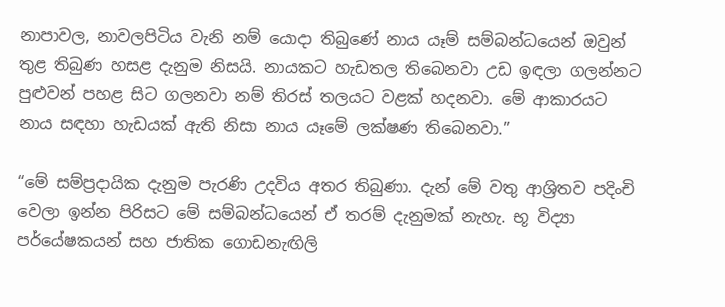නාපාවල, නාවලපිටිය වැනි නම් යොදා තිබුණේ නාය යෑම් සම්බන්ධයෙන් ඔවුන් තුළ තිබුණ හසළ දැනුම නිසයි. නායකට හැඩතල තිබෙනවා උඩ ඉඳලා ගලන්නට පුළුවන් පහළ සිට ගලනවා නම් තිරස් තලයට වළක් හදනවා. මේ ආකාරයට නාය සඳහා හැඩයක් ඇති නිසා නාය යෑමේ ලක්ෂණ තිබෙනවා.”

“මේ සම්ප්‍රදායික දැනුම පැරණි උදවිය අතර තිබුණා. දැන් මේ වතු ආශ්‍රිතව පදිංචි වෙලා ඉන්න පිරිසට මේ සම්බන්ධයෙන් ඒ තරම් දැනුමක් නැහැ. භූ විද්‍යා පර්යේෂකයන් සහ ජාතික ගොඩනැඟිලි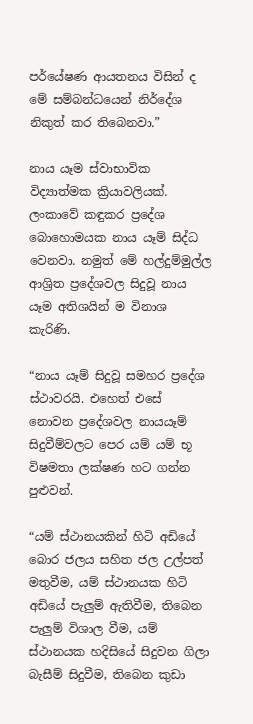පර්යේෂණ ආයතනය විසින් ද මේ සම්බන්ධයෙන් නිර්දේශ නිකුත් කර තිබෙනවා.”

නාය ය‍ෑම ස්වාභාවික විද්‍යාත්මක ක්‍රියාවලියක්. ලංකාවේ කඳුකර ප්‍රදේශ බොහොමයක නාය යෑම් සිද්ධ වෙනවා. නමුත් මේ හල්දුම්මුල්ල ආශ්‍රිත ප්‍රදේශවල සිදුවූ නාය යෑම අතිශයින් ම විනාශ කැරිණි.

“නාය යෑම් සිදුවූ සමහර ප්‍රදේශ ස්ථාවරයි. එහෙත් එසේ නොවන ප්‍රදේශවල නායයෑම් සිදුවීම්වලට පෙර යම් යම් භූ විෂමතා ලක්ෂණ හට ගන්න පුළුවන්.

“යම් ස්ථානයකින් හිටි අඩියේ බොර ජලය සහිත ජල උල්පත් මතුවීම, යම් ස්ථානයක හිටි අඩියේ පැලුම් ඇතිවීම, තිබෙන පැලුම් විශාල වීම, යම් ස්ථානයක හදිසියේ සිදුවන ගිලා බැසීම් සිදුවීම, තිබෙන කුඩා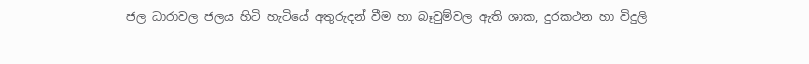ජල ධාරාවල ජලය හිටි හැටියේ අතුරුදන් වීම හා බෑවුම්වල ඇති ශාක, දුරකථන හා විදුලි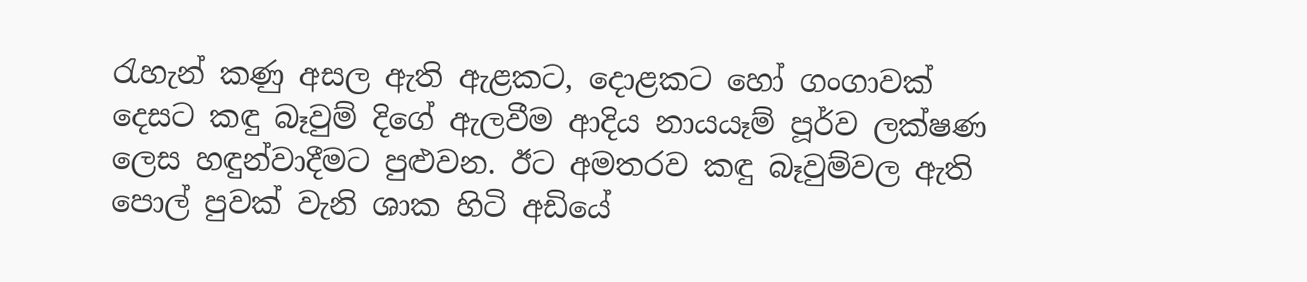රැහැන් කණු අසල ඇති ඇළකට, දොළකට හෝ ගංගාවක් දෙසට කඳු බෑවුම් දිගේ ඇලවීම ආදිය නායයෑම් පූර්ව ලක්ෂණ ලෙස හඳුන්වාදීමට පුළුවන. ඊට අමතරව කඳු බෑවුම්වල ඇති පොල් පුවක් වැනි ශාක හිටි අඩියේ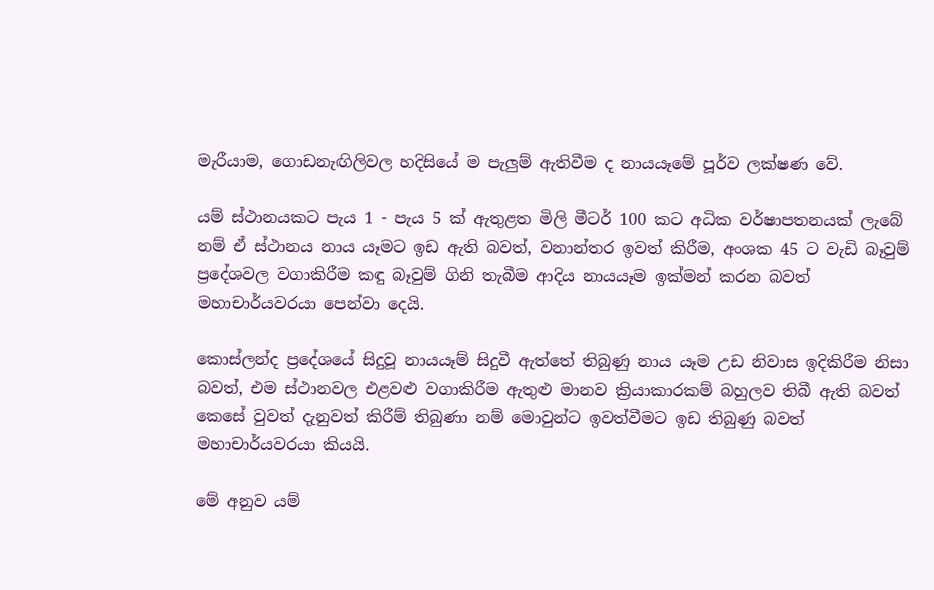මැරීයාම, ගොඩනැඟිලිවල හදිසියේ ම පැලුම් ඇතිවීම ද නායයෑමේ පූර්ව ලක්ෂණ වේ.

යම් ස්ථානයකට පැය 1 - පැය 5 ක් ඇතුළත මිලි මීටර් 100 කට අධික වර්ෂාපතනයක් ලැබේ නම් ඒ ස්ථානය නාය යෑමට ඉඩ ඇති බවත්, වනාන්තර ඉවත් කිරීම, අංශක 45 ට වැඩි බෑවුම් ප්‍රදේශවල වගාකිරීම කඳු බෑවුම් ගිනි තැබීම ආදිය නායය‍ෑම ඉක්මන් කරන බවත් මහාචාර්යවරයා පෙන්වා දෙයි.

කොස්ලන්ද ප්‍රදේශයේ සිදුවූ නායයෑම් සිදුවී ඇත්තේ තිබුණු නාය යෑම උඩ නිවාස ඉදිකිරීම නිසා බවත්, එම ස්ථානවල එළවළු වගාකිරීම ඇතුළු මානව ක්‍රියාකාරකම් බහුලව තිබී ඇති බවත් කෙසේ වුවත් දැනුවත් කිරීම් තිබුණා නම් මොවුන්ට ඉවත්වීමට ඉඩ තිබුණු බවත් මහාචාර්යවරයා කියයි.

මේ අනුව යම්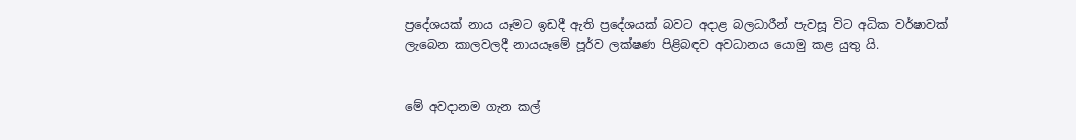ප්‍රදේශයක් නාය යෑමට ඉඩදී ඇති ප්‍රදේශයක් බවට අදාළ බලධාරීන් පැවසූ විට අධික වර්ෂාවක් ලැබෙන කාලවලදී නායයෑමේ පූර්ව ලක්ෂණ පිළිබඳව අවධානය යොමු කළ යුතු යි.


මේ අවදානම ගැන කල්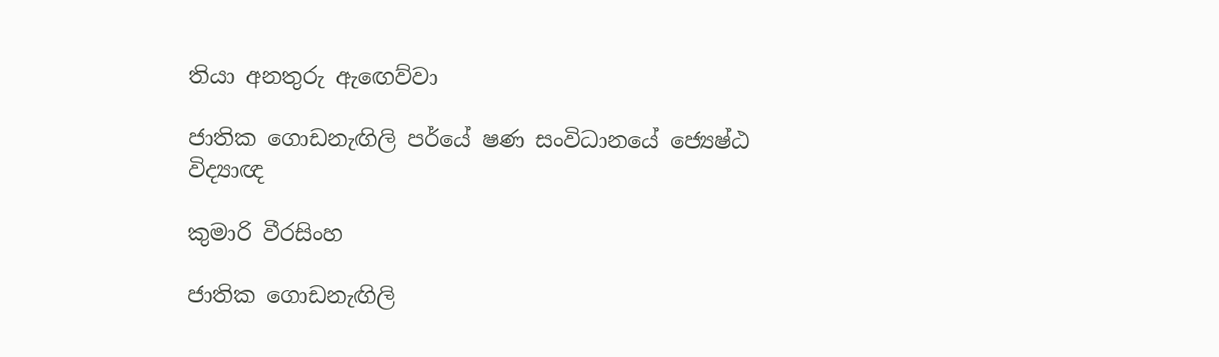තියා අනතුරු ඇ‍ඟෙව්වා

ජාතික ගොඩනැඟිලි පර්යේ ෂණ සංවිධානයේ ජ්‍යෙෂ්ඨ විද්‍යාඥ

කුමාරි වීරසිංහ

ජාතික ගොඩනැඟිලි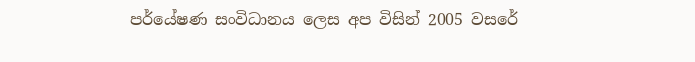පර්යේෂණ සංවිධානය ලෙස අප විසින් 2005 වසරේ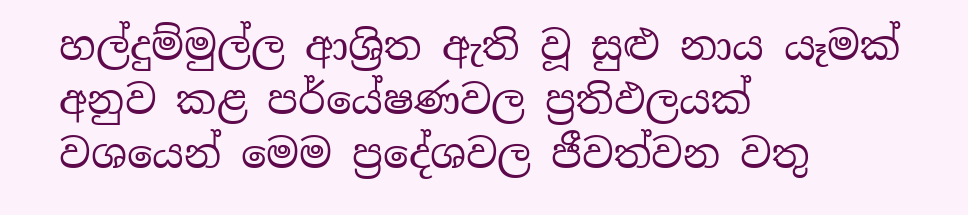හල්දුම්මුල්ල ආශ්‍රිත ඇති වූ සුළු නාය යෑමක් අනුව කළ පර්යේෂණවල ප්‍රතිඵලයක් වශයෙන් මෙම ප්‍රදේශවල ජීවත්වන වතු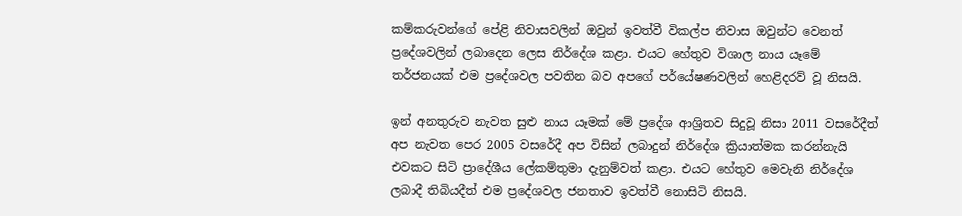කම්කරුවන්ගේ පේළි නිවාසවලින් ඔවුන් ඉවත්වී විකල්ප නිවාස ඔවුන්ට වෙනත් ප්‍රදේශවලින් ලබාදෙන ලෙස නිර්දේශ කළා. එයට හේතුව විශාල නාය යෑමේ තර්ජනයක් එම ප්‍රදේශවල පවතින බව අපගේ පර්යේෂණවලින් හෙළිදරව් වූ නිසයි.

ඉන් අනතුරුව නැවත සුළු නාය යෑමක් මේ ප්‍රදේශ ආශ්‍රිතව සිදුවූ නිසා 2011 වසරේදීත් අප නැවත පෙර 2005 වසරේදී අප විසින් ලබාදුන් නිර්දේශ ක්‍රියාත්මක කරන්නැයි එවකට සිටි ප්‍රාදේශීය ලේකම්තුමා දැනුම්වත් කළා. එයට හේතුව මෙවැනි නිර්දේශ ලබාදී තිබියදීත් එම ප්‍රදේශවල ජනතාව ඉවත්වී නොසිටි නිසයි.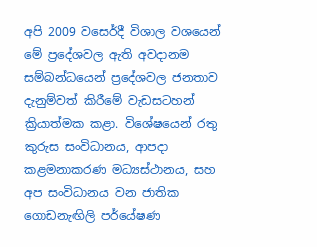අපි 2009 වස‍ෙර්දී විශාල වශයෙන් මේ ප්‍රදේශවල ඇති අවදානම සම්බන්ධයෙන් ප්‍රදේශවල ජනතාව දැනුම්වත් කිරීමේ වැඩසටහන් ක්‍රියාත්මක කළා. විශේෂයෙන් රතු කුරුස සංවිධානය, ආපදා කළමනාකරණ මධ්‍යස්ථානය, සහ අප සංවිධානය වන ජාතික ගොඩනැඟිලි පර්යේෂණ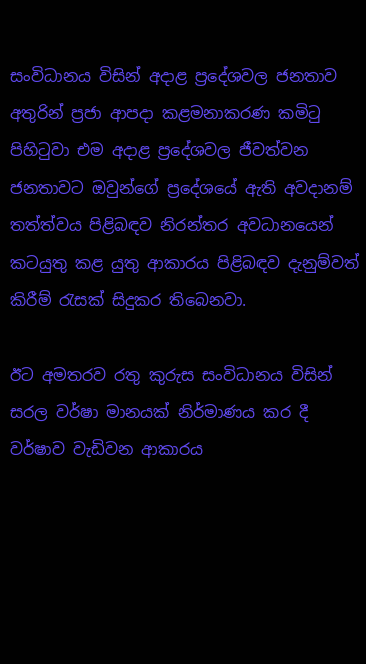සංවිධානය විසින් අදාළ ප්‍රදේශවල ජනතාව අතුරින් ප්‍රජා ආපදා කළමනාකරණ කමිටු පිහිටුවා එම අදාළ ප්‍රදේශවල ජීවත්වන ජනතාවට ඔවුන්ගේ ප්‍රදේශයේ ඇති අවදානම් තත්ත්වය පිළිබඳව නිරන්තර අවධානයෙන් කටයුතු කළ යුතු ආකාරය පිළිබඳව දැනුම්වත් කිරීම් රැසක් සිදුකර තිබෙනවා.

ඊට අමතරව රතු කුරුස සංවිධානය විසින් සරල වර්ෂා මානයක් නිර්මාණය කර දී වර්ෂාව වැඩිවන ආකාරය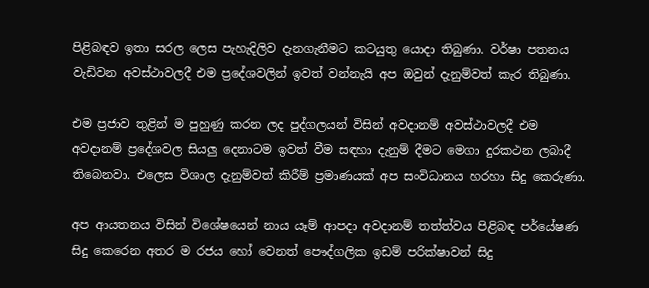පිළිබඳව ඉතා සරල ලෙස පැහැදිලිව දැනගැනීමට කටයුතු යොදා තිබුණා. වර්ෂා පතනය වැඩිවන අවස්ථාවලදී එම ප්‍රදේශවලින් ඉවත් වන්නැයි අප ඔවුන් දැනුම්වත් කැර තිබුණා.

එම ප්‍රජාව තුළින් ම පුහුණු කරන ලද පුද්ගලයන් විසින් අවදානම් අවස්ථාවලදී එම අවදානම් ප්‍රදේශවල සියලු දෙනාටම ඉවත් වීම සඳහා දැනුම් දීමට මෙගා දුරකථන ලබාදී තිබෙනවා. එලෙස විශාල දැනුම්වත් කිරීම් ප්‍රමාණයක් අප සංවිධානය හරහා සිදු කෙරුණා.

අප ආයතනය විසින් විශේෂයෙන් නාය යෑම් ආපදා අවදානම් තත්ත්වය පිළිබඳ පර්යේෂණ සිදු කෙරෙන අතර ම රජය හෝ වෙනත් පෞද්ගලික ඉඩම් පරික්ෂාවන් සිදු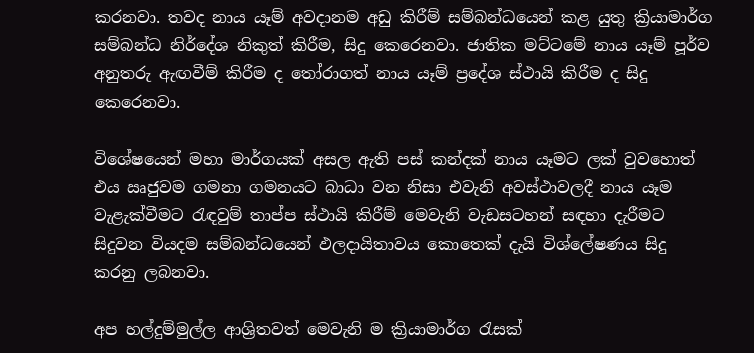කරනවා. තවද නාය යෑම් අවදානම අඩු කිරීම් සම්බන්ධයෙන් කළ යුතු ක්‍රියාමාර්ග සම්බන්ධ නිර්දේශ නිකුත් කිරීම, සිදු කෙරෙනවා. ජාතික මට්ටමේ නාය ය‍ෑම් පූර්ව අනුතරු ඇඟවීම් කිරීම ද තෝරාගත් නාය යෑම් ප්‍රදේශ ස්ථායි කිරීම ද සිදු කෙරෙනවා.

විශේෂයෙන් මහා මාර්ගයක් අසල ඇති පස් කන්දක් නාය යෑමට ලක් වුවහොත් එය ඍජුවම ගමනා ගමනයට බාධා වන නිසා එවැනි අවස්ථාවලදී නාය යෑම වැළැක්වීමට රැඳවුම් තාප්ප ස්ථායි කිරීම් මෙවැනි වැඩසටහන් සඳහා දැරීමට සිදුවන වියදම සම්බන්ධයෙන් ඵලදායිතාවය කොතෙක් දැයි විශ්ලේෂණය සිදු කරනු ලබනවා.

අප හල්දුම්මුල්ල ආශ්‍රිතවත් මෙවැනි ම ක්‍රියාමාර්ග රැසක්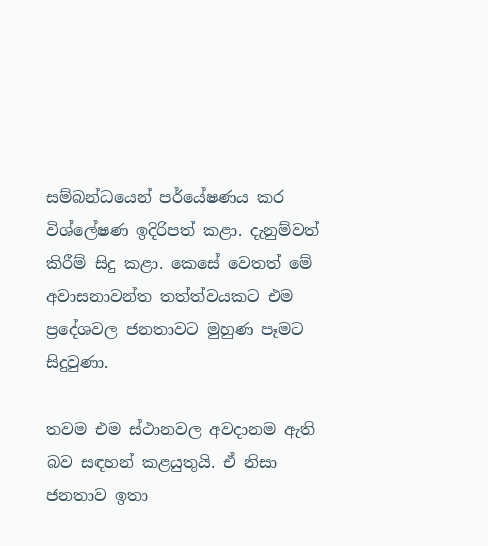සම්බන්ධයෙන් පර්යේෂණය කර විශ්ලේෂණ ඉදිරිපත් කළා. දැනුම්වත් කිරීම් සිදු කළා. කෙසේ වෙතත් මේ අවාසනාවන්ත තත්ත්වයකට එම ප්‍රදේශවල ජනතාවට මුහුණ පෑමට සිදුවුණා.

තවම එම ස්ථානවල අවදානම ඇති බව සඳහන් කළයුතුයි‍. ඒ නිසා ජනතාව ඉතා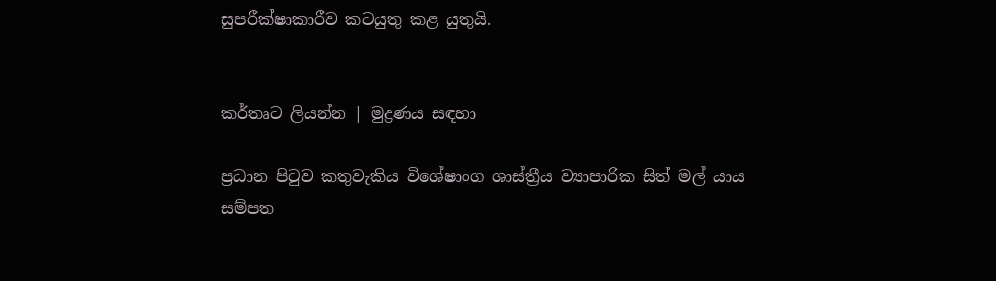සුපරීක්ෂාකාරීව කටයුතු කළ යුතුයි.


කර්තෘට ලියන්න | මුද්‍රණය සඳහා

ප්‍රධාන පිටුව කතුවැකිය විශේෂාංග ශාස්ත්‍රීය ව්‍යාපාරික සිත් මල් යාය සම්පත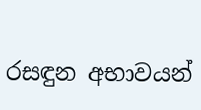රසඳුන අභාවයන්